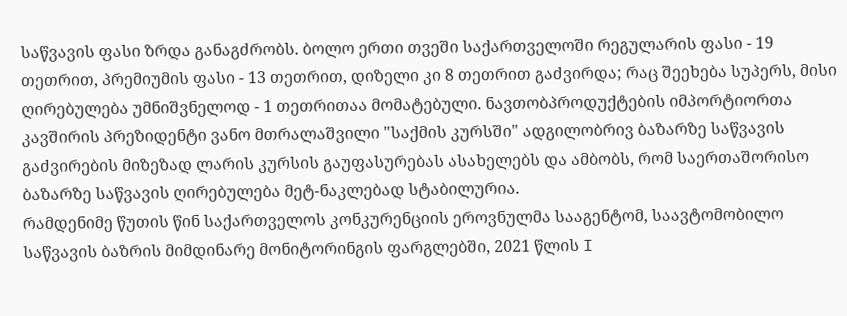საწვავის ფასი ზრდა განაგძრობს. ბოლო ერთი თვეში საქართველოში რეგულარის ფასი - 19 თეთრით, პრემიუმის ფასი - 13 თეთრით, დიზელი კი 8 თეთრით გაძვირდა; რაც შეეხება სუპერს, მისი ღირებულება უმნიშვნელოდ - 1 თეთრითაა მომატებული. ნავთობპროდუქტების იმპორტიორთა კავშირის პრეზიდენტი ვანო მთრალაშვილი "საქმის კურსში" ადგილობრივ ბაზარზე საწვავის გაძვირების მიზეზად ლარის კურსის გაუფასურებას ასახელებს და ამბობს, რომ საერთაშორისო ბაზარზე საწვავის ღირებულება მეტ-ნაკლებად სტაბილურია.
რამდენიმე წუთის წინ საქართველოს კონკურენციის ეროვნულმა სააგენტომ, საავტომობილო საწვავის ბაზრის მიმდინარე მონიტორინგის ფარგლებში, 2021 წლის I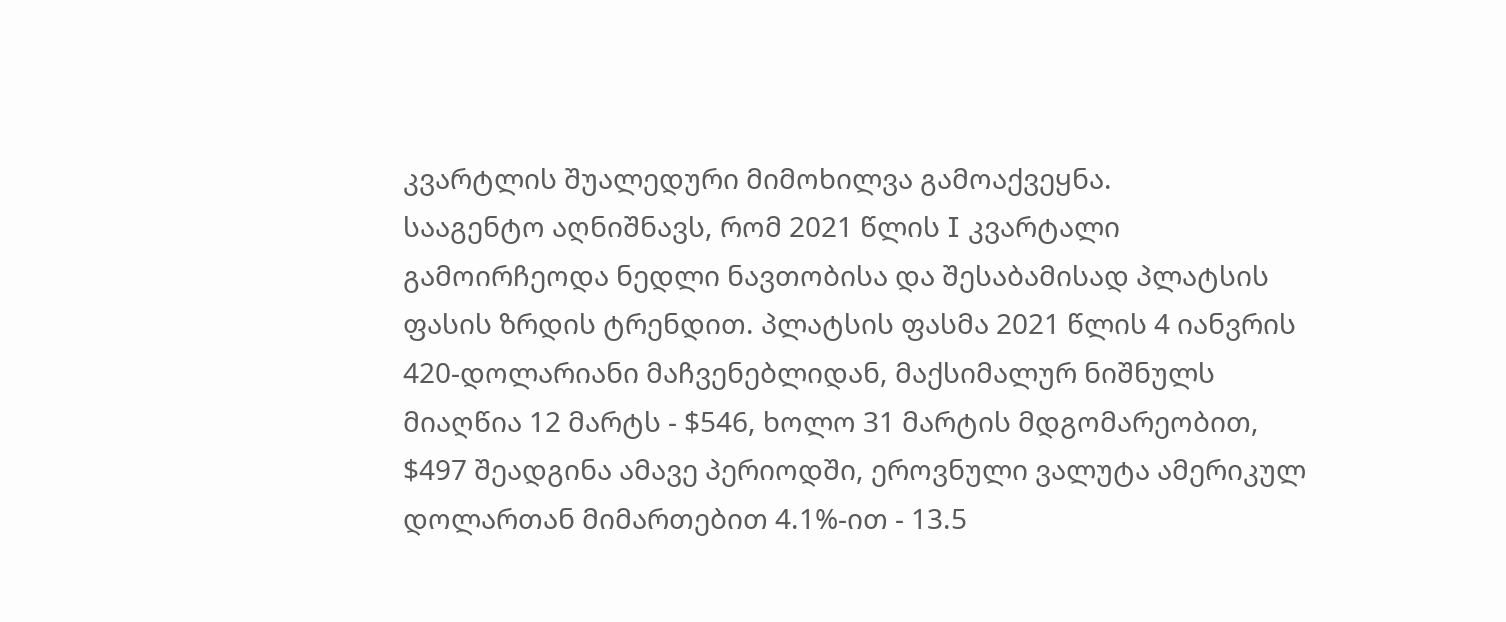კვარტლის შუალედური მიმოხილვა გამოაქვეყნა.
სააგენტო აღნიშნავს, რომ 2021 წლის I კვარტალი გამოირჩეოდა ნედლი ნავთობისა და შესაბამისად პლატსის ფასის ზრდის ტრენდით. პლატსის ფასმა 2021 წლის 4 იანვრის 420-დოლარიანი მაჩვენებლიდან, მაქსიმალურ ნიშნულს მიაღწია 12 მარტს - $546, ხოლო 31 მარტის მდგომარეობით, $497 შეადგინა ამავე პერიოდში, ეროვნული ვალუტა ამერიკულ დოლართან მიმართებით 4.1%-ით - 13.5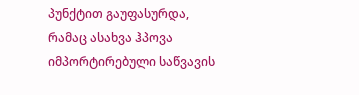პუნქტით გაუფასურდა, რამაც ასახვა ჰპოვა იმპორტირებული საწვავის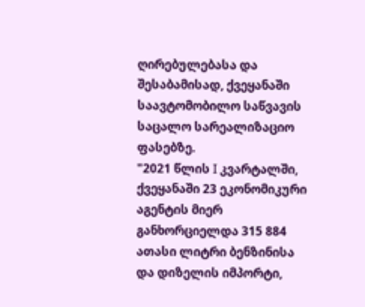ღირებულებასა და შესაბამისად, ქვეყანაში საავტომობილო საწვავის საცალო სარეალიზაციო ფასებზე.
"2021 წლის I კვარტალში, ქვეყანაში 23 ეკონომიკური აგენტის მიერ განხორციელდა 315 884 ათასი ლიტრი ბენზინისა და დიზელის იმპორტი,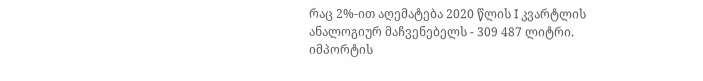რაც 2%-ით აღემატება 2020 წლის I კვარტლის ანალოგიურ მაჩვენებელს - 309 487 ლიტრი.
იმპორტის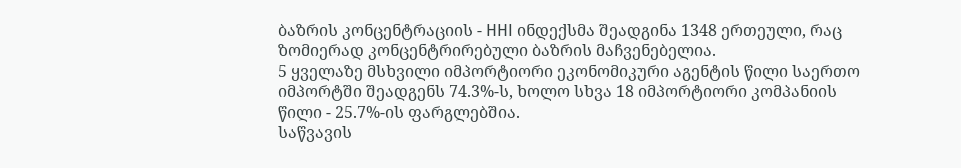ბაზრის კონცენტრაციის - HHI ინდექსმა შეადგინა 1348 ერთეული, რაც ზომიერად კონცენტრირებული ბაზრის მაჩვენებელია.
5 ყველაზე მსხვილი იმპორტიორი ეკონომიკური აგენტის წილი საერთო იმპორტში შეადგენს 74.3%-ს, ხოლო სხვა 18 იმპორტიორი კომპანიის წილი - 25.7%-ის ფარგლებშია.
საწვავის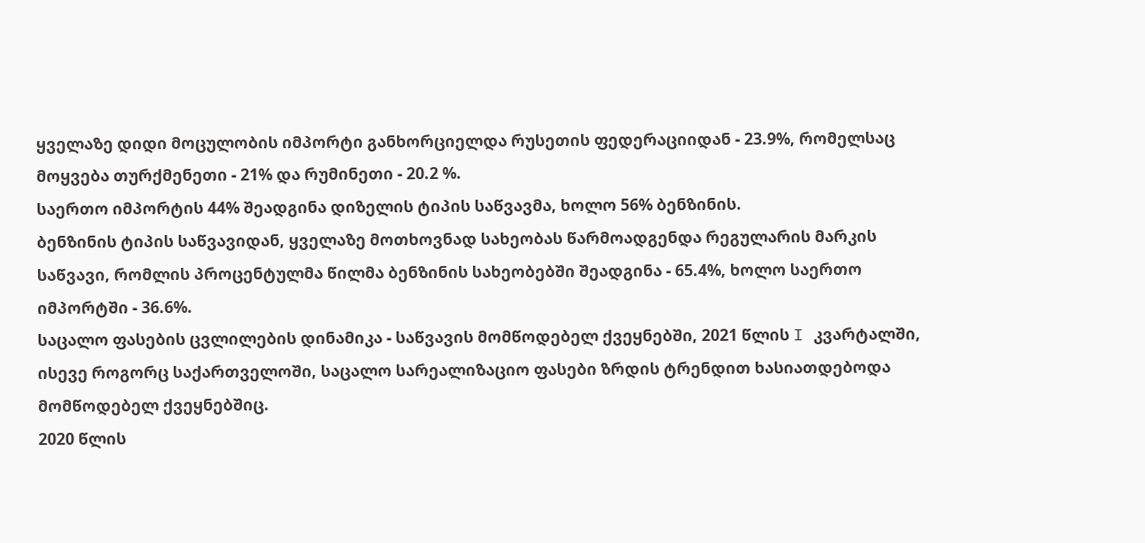ყველაზე დიდი მოცულობის იმპორტი განხორციელდა რუსეთის ფედერაციიდან - 23.9%, რომელსაც მოყვება თურქმენეთი - 21% და რუმინეთი - 20.2 %.
საერთო იმპორტის 44% შეადგინა დიზელის ტიპის საწვავმა, ხოლო 56% ბენზინის.
ბენზინის ტიპის საწვავიდან, ყველაზე მოთხოვნად სახეობას წარმოადგენდა რეგულარის მარკის საწვავი, რომლის პროცენტულმა წილმა ბენზინის სახეობებში შეადგინა - 65.4%, ხოლო საერთო იმპორტში - 36.6%.
საცალო ფასების ცვლილების დინამიკა - საწვავის მომწოდებელ ქვეყნებში, 2021 წლის I კვარტალში, ისევე როგორც საქართველოში, საცალო სარეალიზაციო ფასები ზრდის ტრენდით ხასიათდებოდა მომწოდებელ ქვეყნებშიც.
2020 წლის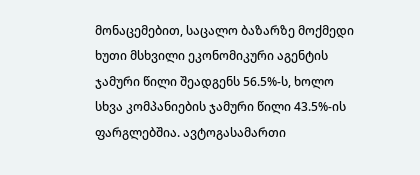მონაცემებით, საცალო ბაზარზე მოქმედი ხუთი მსხვილი ეკონომიკური აგენტის ჯამური წილი შეადგენს 56.5%-ს, ხოლო სხვა კომპანიების ჯამური წილი 43.5%-ის ფარგლებშია. ავტოგასამართი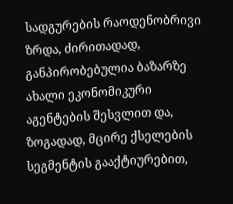სადგურების რაოდენობრივი ზრდა, ძირითადად, განპირობებულია ბაზარზე ახალი ეკონომიკური აგენტების შესვლით და, ზოგადად, მცირე ქსელების სეგმენტის გააქტიურებით,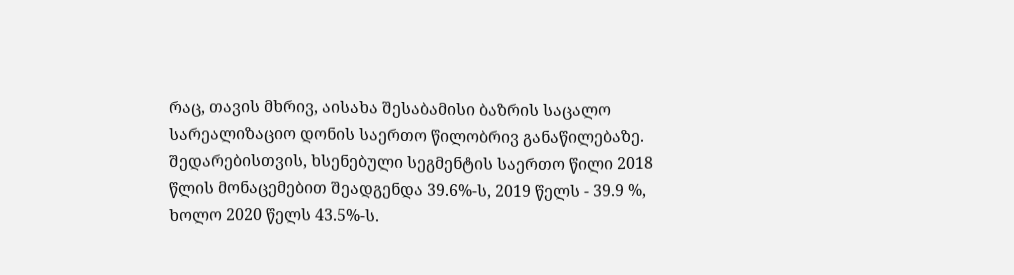რაც, თავის მხრივ, აისახა შესაბამისი ბაზრის საცალო სარეალიზაციო დონის საერთო წილობრივ განაწილებაზე. შედარებისთვის, ხსენებული სეგმენტის საერთო წილი 2018 წლის მონაცემებით შეადგენდა 39.6%-ს, 2019 წელს - 39.9 %, ხოლო 2020 წელს 43.5%-ს.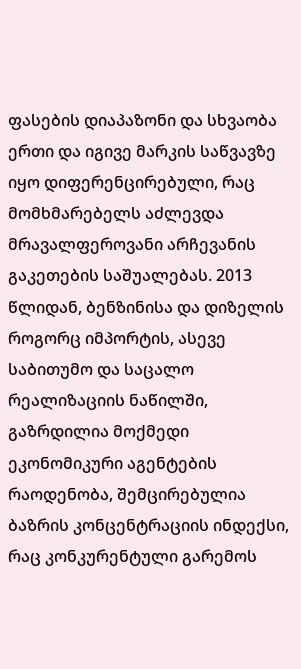ფასების დიაპაზონი და სხვაობა ერთი და იგივე მარკის საწვავზე იყო დიფერენცირებული, რაც მომხმარებელს აძლევდა მრავალფეროვანი არჩევანის გაკეთების საშუალებას. 2013 წლიდან, ბენზინისა და დიზელის როგორც იმპორტის, ასევე საბითუმო და საცალო რეალიზაციის ნაწილში, გაზრდილია მოქმედი ეკონომიკური აგენტების რაოდენობა, შემცირებულია ბაზრის კონცენტრაციის ინდექსი, რაც კონკურენტული გარემოს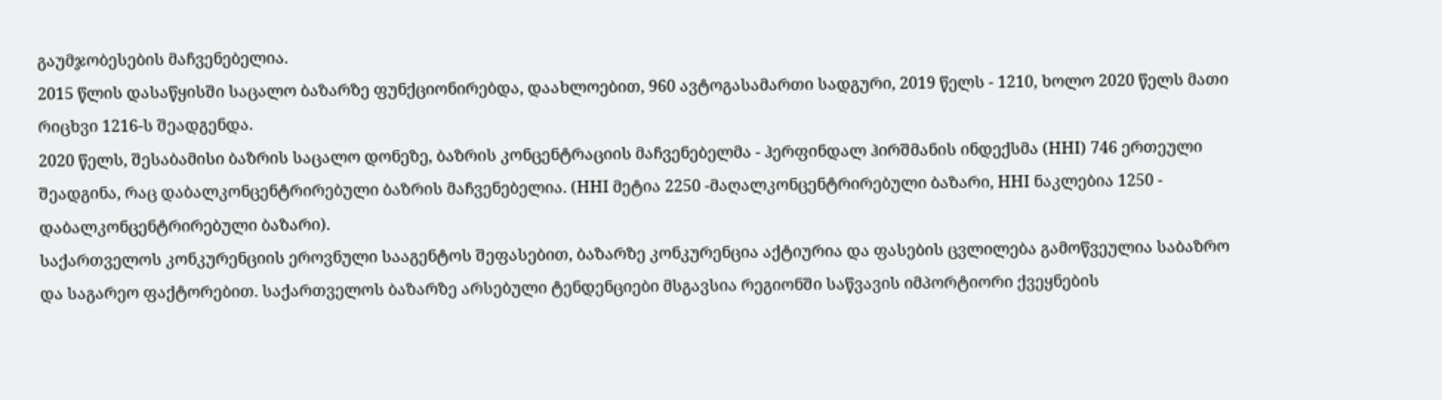გაუმჯობესების მაჩვენებელია.
2015 წლის დასაწყისში საცალო ბაზარზე ფუნქციონირებდა, დაახლოებით, 960 ავტოგასამართი სადგური, 2019 წელს - 1210, ხოლო 2020 წელს მათი რიცხვი 1216-ს შეადგენდა.
2020 წელს, შესაბამისი ბაზრის საცალო დონეზე, ბაზრის კონცენტრაციის მაჩვენებელმა - ჰერფინდალ ჰირშმანის ინდექსმა (HHI) 746 ერთეული შეადგინა, რაც დაბალკონცენტრირებული ბაზრის მაჩვენებელია. (HHI მეტია 2250 -მაღალკონცენტრირებული ბაზარი, HHI ნაკლებია 1250 - დაბალკონცენტრირებული ბაზარი).
საქართველოს კონკურენციის ეროვნული სააგენტოს შეფასებით, ბაზარზე კონკურენცია აქტიურია და ფასების ცვლილება გამოწვეულია საბაზრო და საგარეო ფაქტორებით. საქართველოს ბაზარზე არსებული ტენდენციები მსგავსია რეგიონში საწვავის იმპორტიორი ქვეყნების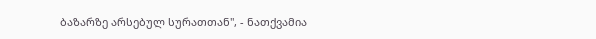ბაზარზე არსებულ სურათთან", - ნათქვამია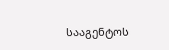სააგენტოს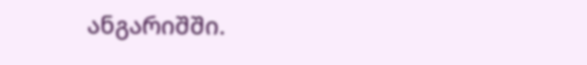ანგარიშში.